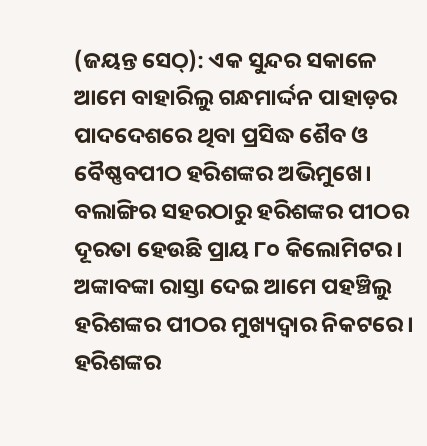(ଜୟନ୍ତ ସେଠ୍): ଏକ ସୁନ୍ଦର ସକାଳେ ଆମେ ବାହାରିଲୁ ଗନ୍ଧମାର୍ଦ୍ଦନ ପାହାଡ଼ର ପାଦଦେଶରେ ଥିବା ପ୍ରସିଦ୍ଧ ଶୈବ ଓ ବୈଷ୍ଣବପୀଠ ହରିଶଙ୍କର ଅଭିମୁଖେ। ବଲାଙ୍ଗିର ସହରଠାରୁ ହରିଶଙ୍କର ପୀଠର ଦୂରତା ହେଉଛି ପ୍ରାୟ ୮୦ କିଲୋମିଟର। ଅଙ୍କାବଙ୍କା ରାସ୍ତା ଦେଇ ଆମେ ପହଞ୍ଚିଲୁ ହରିଶଙ୍କର ପୀଠର ମୁଖ୍ୟଦ୍ୱାର ନିକଟରେ।
ହରିଶଙ୍କର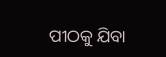ପୀଠକୁ ଯିବା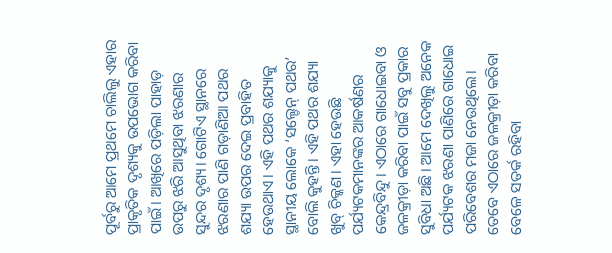ପୂର୍ବରୁ ଆମେ ପ୍ରଥମେ ଚାଲିଲୁ ଏହାର ପ୍ରାକୃତିକ ଦୃଶ୍ୟକୁ ଉପଭୋଗ କରିବା ପାଇଁ। ଆଖିରେ ପଡ଼ିଲା ପାହାଡ଼ ଉପରୁ ଝରି ଆସୁଥିବା ଝରଣାର ସୁନ୍ଦର ଦୃଶ୍ୟ। ଗୋଟିଏ ସ୍ଥାନରେ ଝରଣାର ପାଣି ଗଡ଼ାଣିଆ ପଥର ଶଯ୍ୟା ଉପର ଦେଇ ପ୍ରବାହିତ ହେଉଥାଏ। ଏହି ପଥର ଶଯ୍ୟାକୁ ସ୍ଥାନୀୟ ଲୋକେ ‘ସଲ୍ଡେନ୍ ପଥର’ ବୋଲି କୁହନ୍ତି। ଏହି ପଥର ଶଯ୍ୟା ଖୁବ୍ ଚିକ୍କଣ। ଏହା ହେଉଛି ପର୍ଯ୍ୟଟକମାନଙ୍କର ଆକର୍ଷଣର କେନ୍ଦ୍ରବିନ୍ଦୁ। ଏଠାରେ ଗାଧୋଇବା ଓ ଜଳକ୍ରୀଡ଼ା କରିବା ପାଇଁ ସବୁ ପ୍ରକାର ସୁବିଧା ଅଛି। ଆମେ ଦେଖିଲୁ ଅନେକ ପର୍ଯ୍ୟଟକ ଝରଣା ପାଣିରେ ଗାଧୋଇ ପରିବେଶର ମଜା ନେଉଥିଲେ। ତେବେ ଏଠାରେ ଜଳକ୍ରୀଡ଼ା କରିବା ବେଳେ ସତର୍କ ରହିବା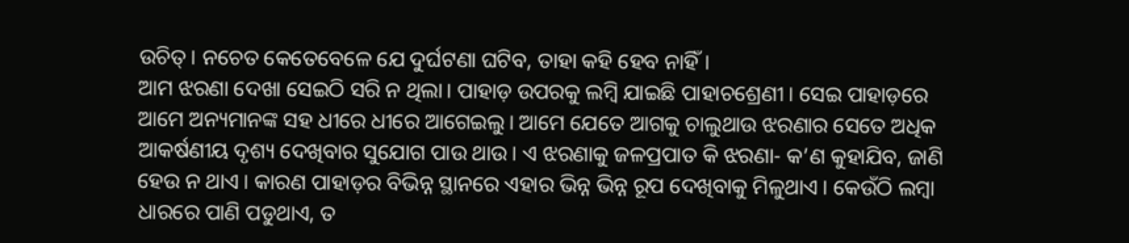ଉଚିତ୍। ନଚେତ କେତେବେଳେ ଯେ ଦୁର୍ଘଟଣା ଘଟିବ, ତାହା କହି ହେବ ନାହିଁ।
ଆମ ଝରଣା ଦେଖା ସେଇଠି ସରି ନ ଥିଲା। ପାହାଡ଼ ଉପରକୁ ଲମ୍ବି ଯାଇଛି ପାହାଚଶ୍ରେଣୀ। ସେଇ ପାହାଡ଼ରେ ଆମେ ଅନ୍ୟମାନଙ୍କ ସହ ଧୀରେ ଧୀରେ ଆଗେଇଲୁ। ଆମେ ଯେତେ ଆଗକୁ ଚାଲୁଥାଉ ଝରଣାର ସେତେ ଅଧିକ ଆକର୍ଷଣୀୟ ଦୃଶ୍ୟ ଦେଖିବାର ସୁଯୋଗ ପାଉ ଥାଉ। ଏ ଝରଣାକୁ ଜଳପ୍ରପାତ କି ଝରଣା- କ’ଣ କୁହାଯିବ, ଜାଣି ହେଉ ନ ଥାଏ। କାରଣ ପାହାଡ଼ର ବିଭିନ୍ନ ସ୍ଥାନରେ ଏହାର ଭିନ୍ନ ଭିନ୍ନ ରୂପ ଦେଖିବାକୁ ମିଳୁଥାଏ। କେଉଁଠି ଲମ୍ବା ଧାରରେ ପାଣି ପଡୁଥାଏ, ତ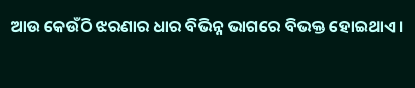ଆଉ କେଉଁଠି ଝରଣାର ଧାର ବିଭିନ୍ନ ଭାଗରେ ବିଭକ୍ତ ହୋଇଥାଏ।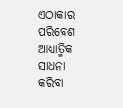ଏଠାକାର ପରିବେଶ ଆଧ୍ୟାତ୍ମିକ ସାଧନା କରିବା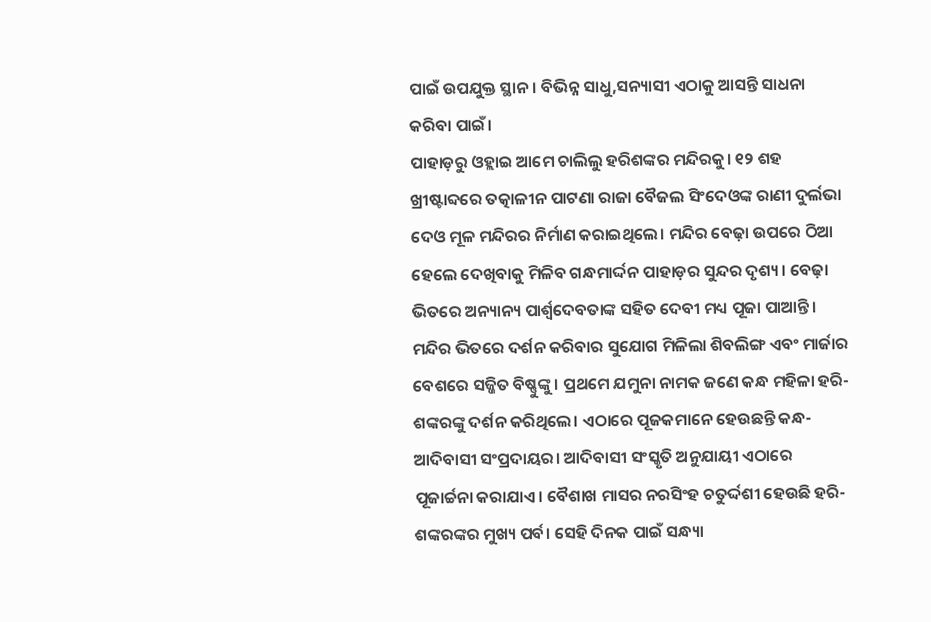ପାଇଁ ଉପଯୁକ୍ତ ସ୍ଥାନ। ବିଭିନ୍ନ ସାଧୁ,ସନ୍ୟାସୀ ଏଠାକୁ ଆସନ୍ତି ସାଧନା କରିବା ପାଇଁ।
ପାହାଡ଼ରୁ ଓହ୍ଲାଇ ଆମେ ଚାଲିଲୁ ହରିଶଙ୍କର ମନ୍ଦିରକୁ। ୧୨ ଶହ ଖ୍ରୀଷ୍ଟାବ୍ଦରେ ତତ୍କାଳୀନ ପାଟଣା ରାଜା ବୈଜଲ ସିଂଦେଓଙ୍କ ରାଣୀ ଦୁର୍ଲଭା ଦେଓ ମୂଳ ମନ୍ଦିରର ନିର୍ମାଣ କରାଇଥିଲେ। ମନ୍ଦିର ବେଢ଼ା ଉପରେ ଠିଆ ହେଲେ ଦେଖିବାକୁ ମିଳିବ ଗନ୍ଧମାର୍ଦ୍ଦନ ପାହାଡ଼ର ସୁନ୍ଦର ଦୃଶ୍ୟ। ବେଢ଼ା ଭିତରେ ଅନ୍ୟାନ୍ୟ ପାର୍ଶ୍ୱଦେବତାଙ୍କ ସହିତ ଦେବୀ ମଧ୍ୟ ପୂଜା ପାଆନ୍ତି। ମନ୍ଦିର ଭିତରେ ଦର୍ଶନ କରିବାର ସୁଯୋଗ ମିଳିଲା ଶିବଲିଙ୍ଗ ଏବଂ ମାର୍ଜାର ବେଶରେ ସଜ୍ଜିତ ବିଷ୍ଣୁଙ୍କୁ। ପ୍ରଥମେ ଯମୁନା ନାମକ ଜଣେ କନ୍ଧ ମହିଳା ହରି-ଶଙ୍କରଙ୍କୁ ଦର୍ଶନ କରିଥିଲେ। ଏଠାରେ ପୂଜକମାନେ ହେଉଛନ୍ତି କନ୍ଧ-ଆଦିବାସୀ ସଂପ୍ରଦାୟର। ଆଦିବାସୀ ସଂସ୍କୃତି ଅନୁଯାୟୀ ଏଠାରେ ପୂଜାର୍ଚ୍ଚନା କରାଯାଏ। ବୈଶାଖ ମାସର ନରସିଂହ ଚତୁର୍ଦ୍ଦଶୀ ହେଉଛି ହରି-ଶଙ୍କରଙ୍କର ମୁଖ୍ୟ ପର୍ବ। ସେହି ଦିନକ ପାଇଁ ସନ୍ଧ୍ୟା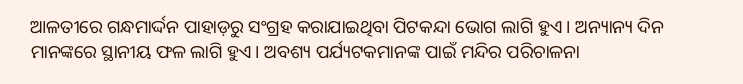ଆଳତୀରେ ଗନ୍ଧମାର୍ଦ୍ଦନ ପାହାଡ଼ରୁ ସଂଗ୍ରହ କରାଯାଇଥିବା ପିଟକନ୍ଦା ଭୋଗ ଲାଗି ହୁଏ। ଅନ୍ୟାନ୍ୟ ଦିନ ମାନଙ୍କରେ ସ୍ଥାନୀୟ ଫଳ ଲାଗି ହୁଏ। ଅବଶ୍ୟ ପର୍ଯ୍ୟଟକମାନଙ୍କ ପାଇଁ ମନ୍ଦିର ପରିଚାଳନା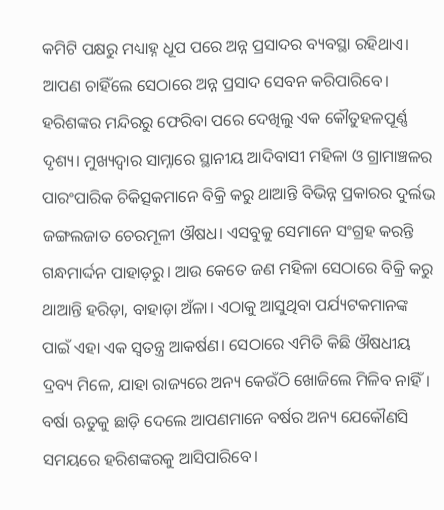କମିଟି ପକ୍ଷରୁ ମଧ୍ୟାହ୍ନ ଧୂପ ପରେ ଅନ୍ନ ପ୍ରସାଦର ବ୍ୟବସ୍ଥା ରହିଥାଏ। ଆପଣ ଚାହିଁଲେ ସେଠାରେ ଅନ୍ନ ପ୍ରସାଦ ସେବନ କରିପାରିବେ।
ହରିଶଙ୍କର ମନ୍ଦିରରୁ ଫେରିବା ପରେ ଦେଖିଲୁ ଏକ କୌତୁହଳପୂର୍ଣ୍ଣ ଦୃଶ୍ୟ। ମୁଖ୍ୟଦ୍ୱାର ସାମ୍ନାରେ ସ୍ଥାନୀୟ ଆଦିବାସୀ ମହିଳା ଓ ଗ୍ରାମାଞ୍ଚଳର ପାରଂପାରିକ ଚିକିତ୍ସକମାନେ ବିକ୍ରି କରୁ ଥାଆନ୍ତି ବିଭିନ୍ନ ପ୍ରକାରର ଦୁର୍ଲଭ ଜଙ୍ଗଲଜାତ ଚେରମୂଳୀ ଔଷଧ। ଏସବୁକୁ ସେମାନେ ସଂଗ୍ରହ କରନ୍ତି ଗନ୍ଧମାର୍ଦ୍ଦନ ପାହାଡ଼ରୁ। ଆଉ କେତେ ଜଣ ମହିଳା ସେଠାରେ ବିକ୍ରି କରୁ ଥାଆନ୍ତି ହରିଡ଼ା, ବାହାଡ଼ା ଅଁଳା। ଏଠାକୁ ଆସୁଥିବା ପର୍ଯ୍ୟଟକମାନଙ୍କ ପାଇଁ ଏହା ଏକ ସ୍ୱତନ୍ତ୍ର ଆକର୍ଷଣ। ସେଠାରେ ଏମିତି କିଛି ଔଷଧୀୟ ଦ୍ରବ୍ୟ ମିଳେ, ଯାହା ରାଜ୍ୟରେ ଅନ୍ୟ କେଉଁଠି ଖୋଜିଲେ ମିଳିବ ନାହିଁ।
ବର୍ଷା ଋତୁକୁ ଛାଡ଼ି ଦେଲେ ଆପଣମାନେ ବର୍ଷର ଅନ୍ୟ ଯେକୌଣସି ସମୟରେ ହରିଶଙ୍କରକୁ ଆସିପାରିବେ।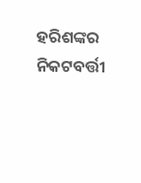ହରିଶଙ୍କର ନିକଟବର୍ତ୍ତୀ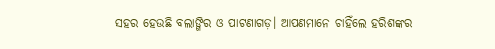ସହର ହେଉଛି ବଲାଙ୍ଗିର ଓ ପାଟଣାଗଡ଼। ଆପଣମାନେ ଚାହିଁଲେ ହରିଶଙ୍କର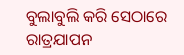ବୁଲାବୁଲି କରି ସେଠାରେ ରାତ୍ରଯାପନ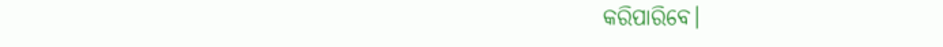କରିପାରିବେ।